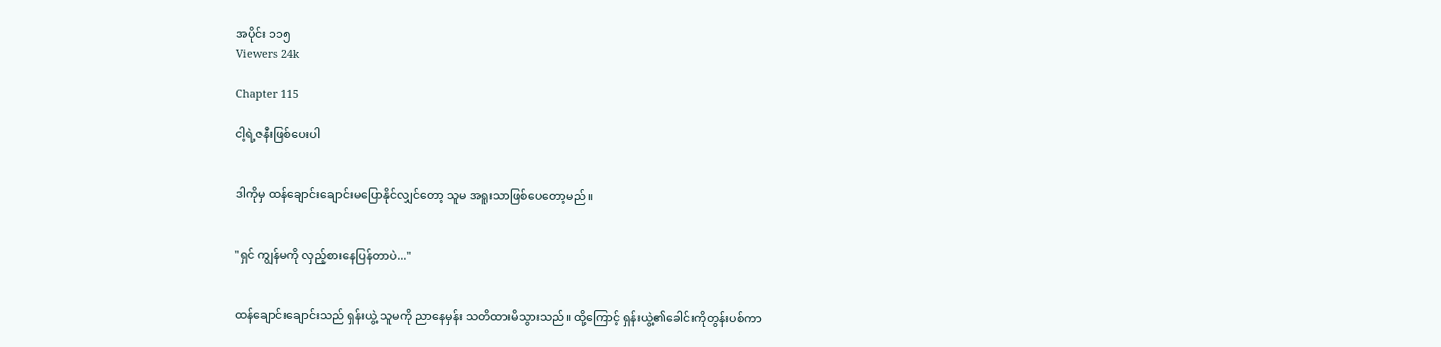အပိုင်း ၁၁၅
Viewers 24k

Chapter 115

ငါ့ရဲ့ဇနီးဖြစ်ပေးပါ


ဒါကိုမှ ထန်ချောင်းချောင်းမပြောနိုင်လျှင်တော့ သူမ အရူးသာဖြစ်ပေတော့မည်။


"ရှင် ကျွန်မကို လှည့်စားနေပြန်တာပဲ..."


ထန်ချောင်းချောင်းသည် ရှန်းယွဲ့ သူမကို ညာနေမှန်း သတိထားမိသွားသည်။ ထို့ကြောင့် ရှန်းယွဲ့၏ခေါင်းကိုတွန်းပစ်ကာ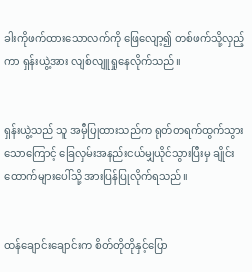ခါးကိုဖက်ထားသောလက်ကို ဖြေလျော့၍ တစ်ဖက်သို့လှည့်ကာ ရှန်းယွဲ့အား လျစ်လျူရှုနေလိုက်သည်။


ရှန်းယွဲ့သည် သူ အမှီပြုထားသည်က ရုတ်တရက်ထွက်သွားသောကြောင့် ခြေလှမ်းအနည်းငယ်မျှယိုင်သွားပြီးမှ ချိုင်းထောက်များ‌ပေါ်သို့ အားပြန်ပြုလိုက်ရသည်။


ထန်ချောင်းချောင်းက စိတ်တိုတိုနှင့်ပြော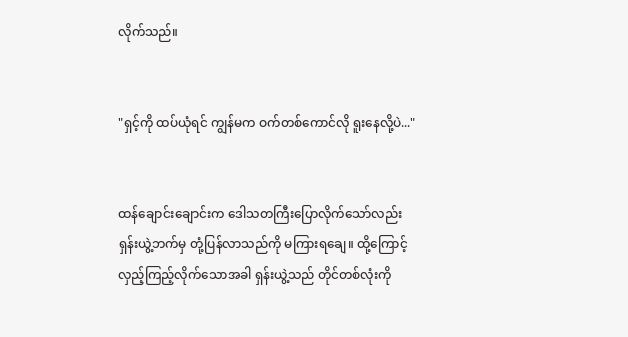လိုက်သည်။


"ရှင့်ကို ထပ်ယုံရင် ကျွန်မက ဝက်တစ်ကောင်လို ရူးနေလို့ပဲ..."


ထန်ချောင်းချောင်းက ဒေါသတကြီးပြောလိုက်သော်လည်း ရှန်းယွဲ့ဘက်မှ တုံ့ပြန်လာသည်ကို မကြားရချေ။ ထို့ကြောင့် လှည့်ကြည့်လိုက်သောအခါ ရှန်းယွဲ့သည် တိုင်တစ်လုံးကို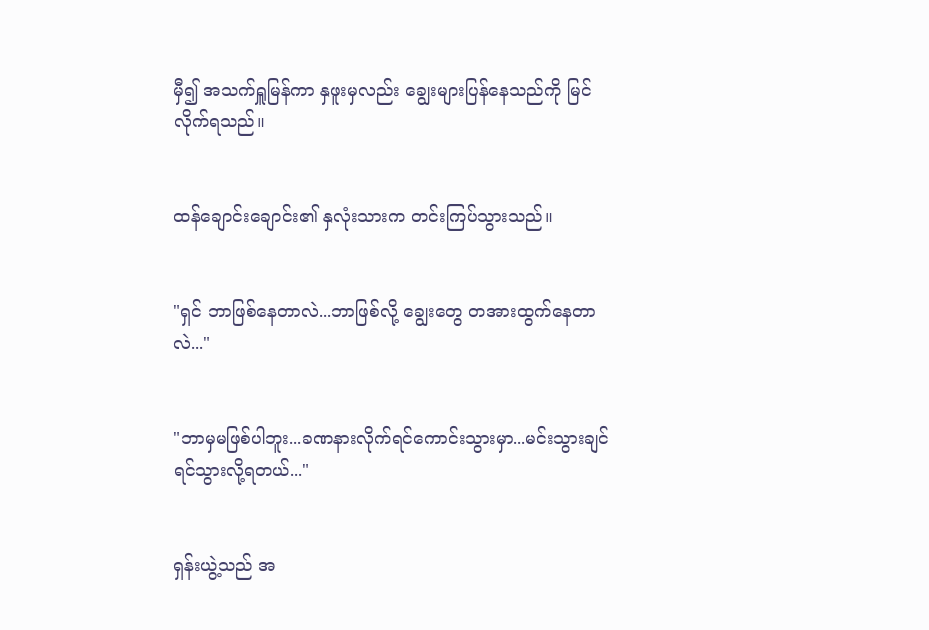မှီ၍ အသက်ရှူမြန်ကာ နှဖူးမှလည်း ချွေးများပြန်နေသည်ကို မြင်လိုက်ရသည်။


ထန်ချောင်းချောင်း၏ နှလုံးသားက တင်းကြပ်သွားသည်။


"ရှင် ဘာဖြစ်နေတာလဲ...ဘာဖြစ်လို့ ချွေးတွေ တအားထွက်နေတာလဲ..."


"ဘာမှမဖြစ်ပါဘူး...ခဏနားလိုက်ရင်ကောင်းသွားမှာ...မင်းသွားချင်ရင်သွားလို့ရတယ်..."


ရှန်းယွဲ့သည် အ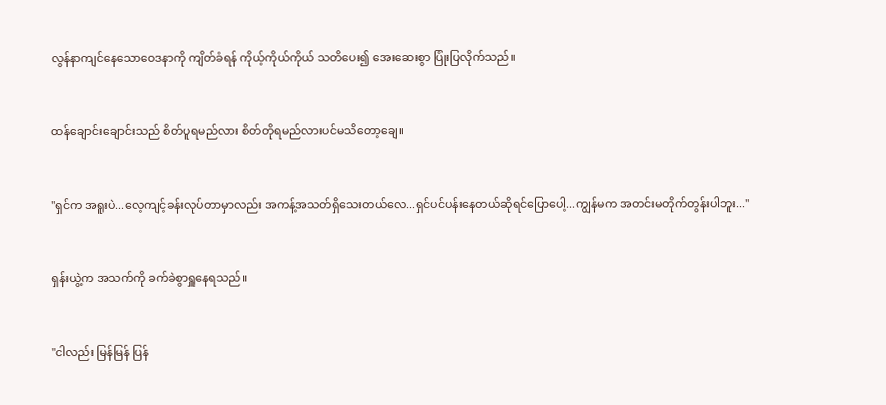လွန်နာကျင်နေသောဝေဒနာကို ကျိတ်ခံရန် ကိုယ့်ကိုယ်ကိုယ် သတိပေး၍ အေးဆေးစွာ ပြုံးပြလိုက်သည်။


ထန်ချောင်းချောင်းသည် စိတ်ပူရမည်လား စိတ်တိုရမည်လားပင်မသိတော့ချေ။


"ရှင်က အရူးပဲ...လေ့ကျင့်ခန်းလုပ်တာမှာလည်း အကန့်အသတ်ရှိသေးတယ်လေ...ရှင်ပင်ပန်းနေတယ်ဆိုရင်ပြောပေါ့...ကျွန်မက အတင်းမတိုက်တွန်းပါဘူး..."


ရှန်းယွဲ့က အသက်ကို ခက်ခဲစွာရှူနေရသည်။


"ငါလည်း မြန်မြန် ပြန်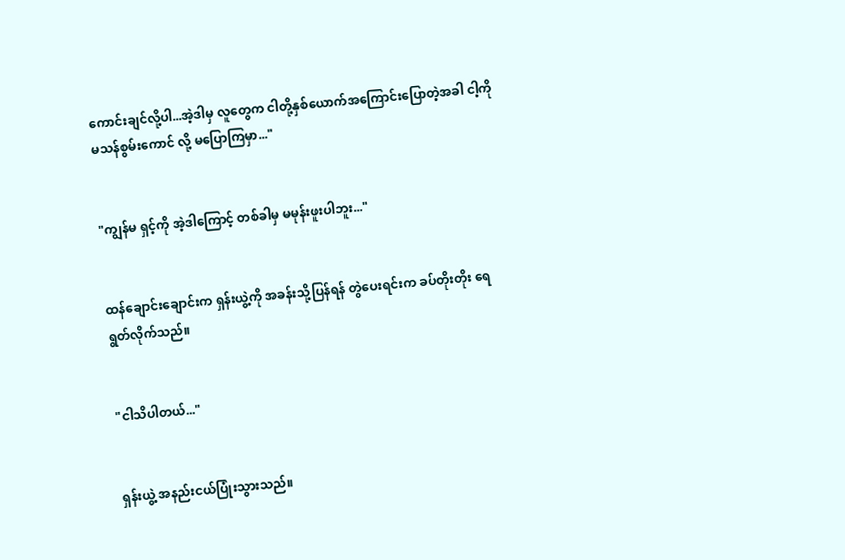ကောင်းချင်လို့ပါ...အဲ့ဒါမှ လူတွေက ငါတို့နှစ်ယောက်အကြောင်းပြောတဲ့အခါ ငါ့ကို မသန်စွမ်းကောင် လို့ မပြောကြမှာ..."


"ကျွန်မ ရှင့်ကို အဲ့ဒါကြောင့် တစ်ခါမှ မမုန်းဖူးပါဘူး..."


ထန်ချောင်းချောင်းက ရှန်းယွဲ့ကို အခန်းသို့ပြန်ရန် တွဲပေးရင်းက ခပ်တိုးတိုး ရေရွတ်လိုက်သည်။


"ငါသိပါတယ်..."


ရှန်းယွဲ့ အနည်းငယ်ပြုံးသွားသည်။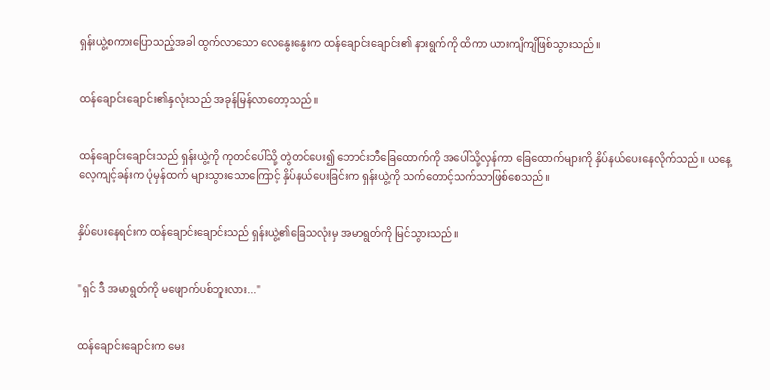ရှန်းယွဲ့စကားပြောသည့်အခါ ထွက်လာသော လေနွေးနွေးက ထန်ချောင်းချောင်း၏ နားရွက်ကို ထိကာ ယားကျိကျိဖြစ်သွားသည်။


ထန်ချောင်းချောင်း၏နှလုံးသည် အခုန်မြန်လာတော့သည်။


ထန်ချောင်းချောင်းသည် ရှန်းယွဲ့ကို ကုတင်ပေါ်သို့ တွဲတင်ပေး၍ ဘောင်းဘီခြေထောက်ကို အပေါ်သို့လှန်ကာ ခြေထောက်များကို နှိပ်နယ်ပေးနေလိုက်သည်။ ယနေ့ လေ့ကျင့်ခန်းက ပုံမှန်ထက် များသွားသောကြောင့် နှိပ်နယ်ပေးခြင်းက ရှန်းယွဲ့ကို သက်တောင့်သက်သာဖြစ်စေသည်။


နှိပ်ပေးနေရင်းက ထန်ချောင်းချောင်းသည် ရှန်းယွဲ့၏ခြေသလုံးမှ အမာရွတ်ကို မြင်သွားသည်။


"ရှင် ဒီ အမာရွတ်ကို မဖျောက်ပစ်ဘူးလား..."


ထန်ချောင်းချောင်းက မေး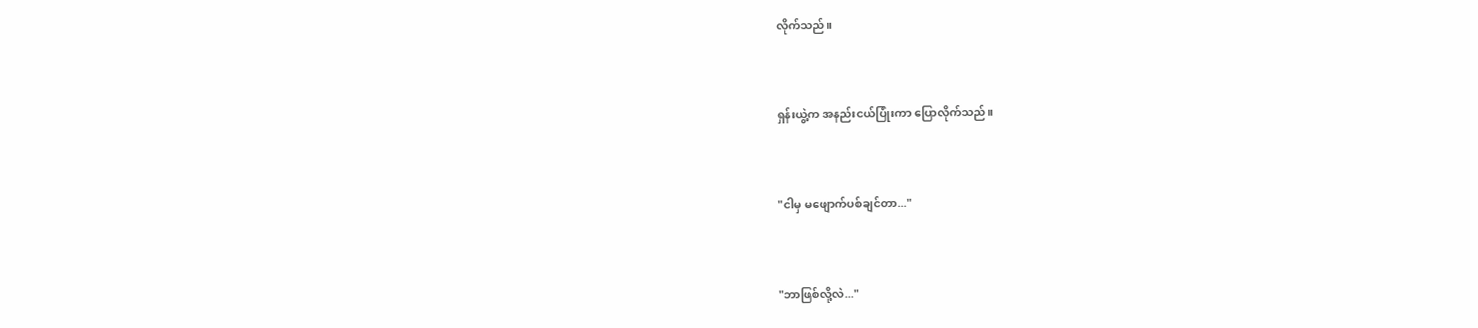လိုက်သည်။


ရှန်းယွဲ့က အနည်းငယ်ပြုံးကာ ပြောလိုက်သည်။


"ငါမှ မဖျောက်ပစ်ချင်တာ..."


"ဘာဖြစ်လို့လဲ..."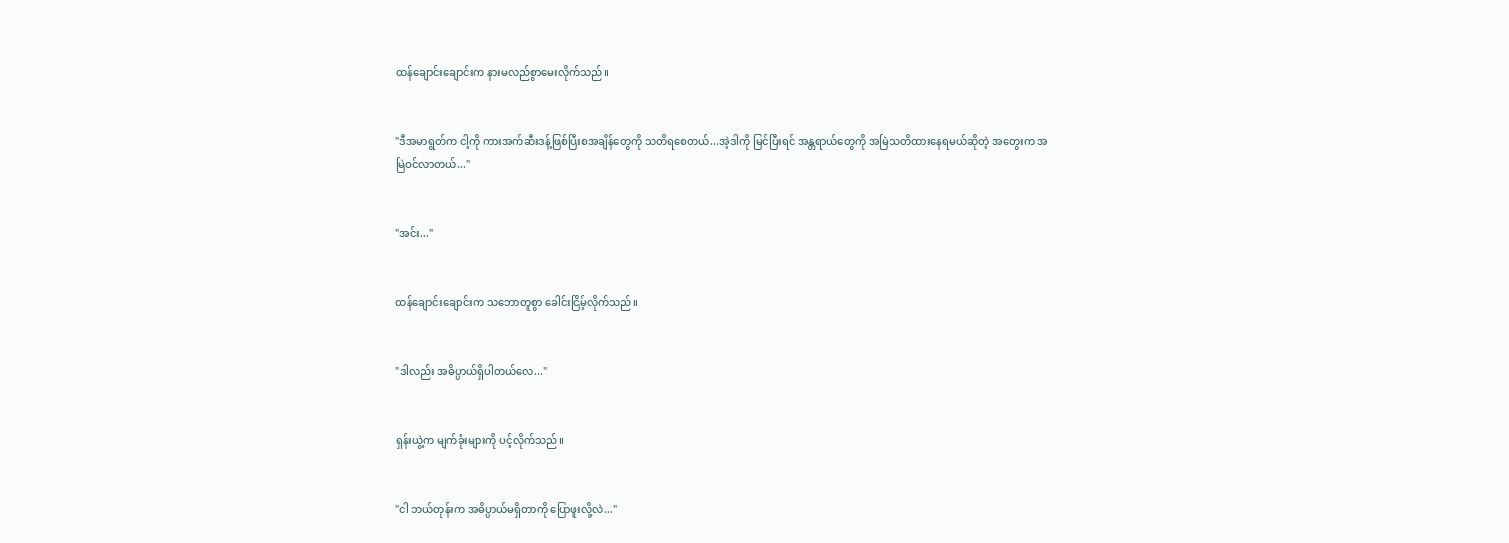ထန်ချောင်းချောင်းက နားမလည်စွာမေးလိုက်သည်။


"ဒီအမာရွတ်က ငါ့ကို ကားအက်ဆီးဒန့်ဖြစ်ပြီးစအချိန်တွေကို သတိရစေတယ်...အဲ့ဒါကို မြင်ပြီးရင် အန္တရာယ်တွေကို အမြဲသတိထားနေရမယ်ဆိုတဲ့ အတွေးက အမြဲဝင်လာတယ်..."


"အင်း..."


ထန်ချောင်းချောင်းက သဘောတူစွာ ခေါင်းငြိမ့်လိုက်သည်။


"ဒါလည်း အဓိပ္ပာယ်ရှိပါတယ်လေ..."


ရှန်းယွဲ့က မျက်ခုံးများကို ပင့်လိုက်သည်။


"ငါ ဘယ်တုန်းက အဓိပ္ပာယ်မရှိတာကို ပြောဖူးလို့လဲ..."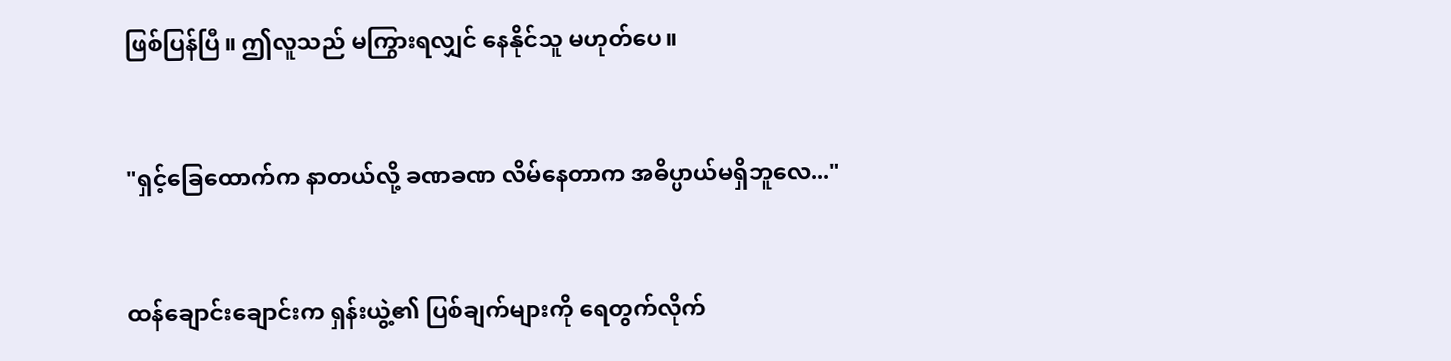ဖြစ်ပြန်ပြီ။ ဤလူသည် မကြွားရလျှင် နေနိုင်သူ မဟုတ်ပေ။


"ရှင့်ခြေထောက်က နာတယ်လို့ ခဏခဏ လိမ်နေတာက အဓိပ္ပာယ်မရှိဘူလေ..."


ထန်ချောင်းချောင်းက ရှန်းယွဲ့၏ ပြစ်ချက်များကို ရေတွက်လိုက်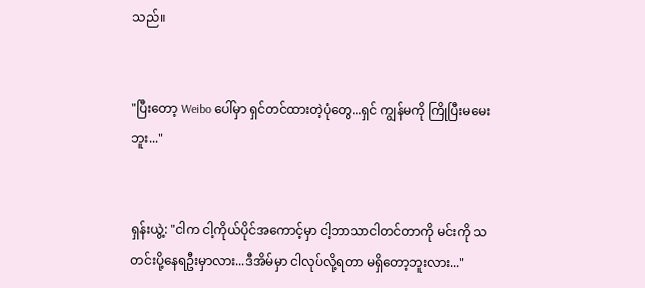သည်။


"ပြီးတော့ Weibo ပေါ်မှာ ရှင်တင်ထားတဲ့ပုံတွေ...ရှင် ကျွန်မကို ကြိုပြီးမမေးဘူး..."


ရှန်းယွဲ့: "ငါက ငါ့ကိုယ်ပိုင်အကောင့်မှာ ငါ့ဘာသာငါတင်တာကို မင်းကို သတင်းပို့နေရဦးမှာလား...ဒီအိမ်မှာ ငါလုပ်လို့ရတာ မရှိတော့ဘူးလား..."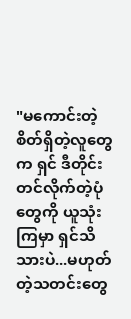"မကောင်းတဲ့စိတ်ရှိတဲ့လူတွေက ရှင် ဒီတိုင်းတင်လိုက်တဲ့ပုံတွေကို ယူသုံးကြမှာ ရှင်သိသားပဲ...မဟုတ်တဲ့သတင်းတွေ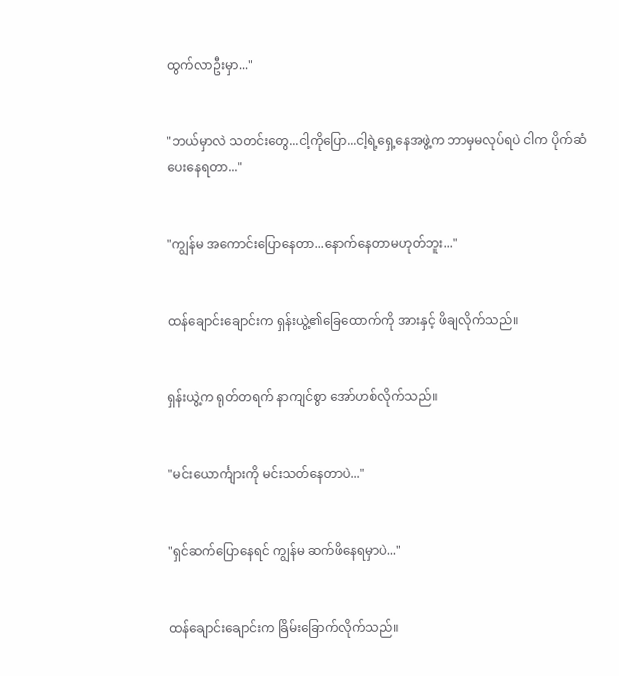ထွက်လာဦးမှာ..."


"ဘယ်မှာလဲ သတင်းတွေ...ငါ့ကိုပြော...ငါ့ရဲ့ရှေ့နေအဖွဲ့က ဘာမှမလုပ်ရပဲ ငါက ပိုက်ဆံပေးနေရတာ..."


"ကျွန်မ အကောင်းပြောနေတာ...နောက်နေတာမဟုတ်ဘူး..."


ထန်ချောင်းချောင်းက ရှန်းယွဲ့၏ခြေထောက်ကို အားနှင့် ဖိချလိုက်သည်။


ရှန်းယွဲ့က ရုတ်တရက် နာကျင်စွာ အော်ဟစ်လိုက်သည်။


"မင်းယောင်္ကျားကို မင်းသတ်နေတာပဲ..."


"ရှင်ဆက်ပြောနေရင် ကျွန်မ ဆက်ဖိနေရမှာပဲ..."


ထန်ချောင်းချောင်းက ခြိမ်းခြောက်လိုက်သည်။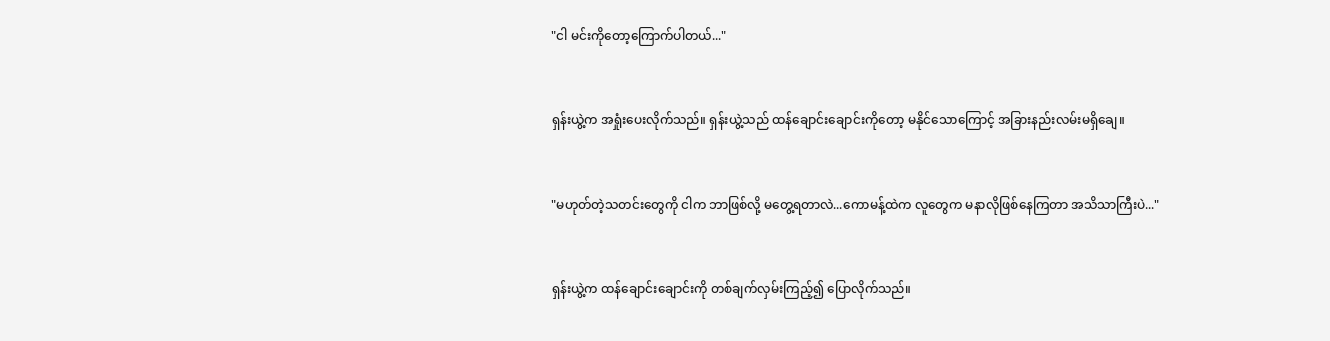"ငါ မင်းကိုတော့ကြောက်ပါတယ်..."


ရှန်းယွဲ့က အရှုံးပေးလိုက်သည်။ ရှန်းယွဲ့သည် ထန်ချောင်းချောင်းကိုတော့ မနိုင်သောကြောင့် အခြားနည်းလမ်းမရှိချေ။


"မဟုတ်တဲ့သတင်းတွေကို ငါက ဘာဖြစ်လို့ မတွေ့ရတာလဲ...ကောမန့်‌ထဲက လူတွေက မနာလိုဖြစ်နေကြတာ အသိသာကြီးပဲ..."


ရှန်းယွဲ့က ထန်ချောင်းချောင်းကို တစ်ချက်လှမ်းကြည့်၍ ပြောလိုက်သည်။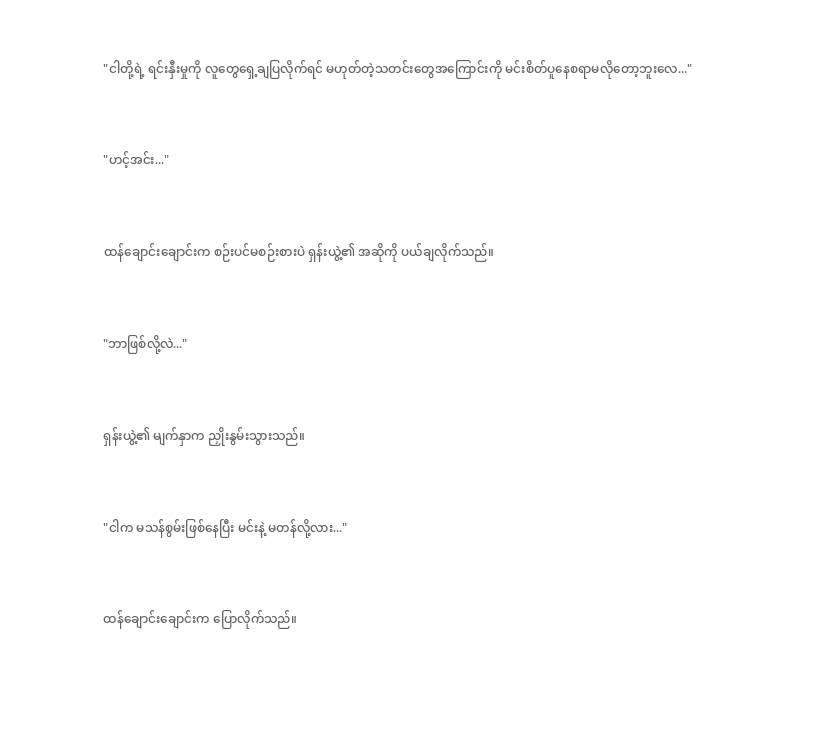"ငါတို့ရဲ့ ရင်းနှီးမှုကို လူတွေရှေ့ချပြလိုက်ရင် မဟုတ်တဲ့သတင်းတွေအကြောင်းကို မင်းစိတ်ပူနေစရာမလိုတော့ဘူးလေ..."


"ဟင့်အင်း..."


ထန်ချောင်းချောင်းက စဉ်းပင်မစဉ်းစားပဲ ရှန်းယွဲ့၏ အဆိုကို ပယ်ချလိုက်သည်။


"ဘာဖြစ်လို့လဲ..."


ရှန်းယွဲ့၏ မျက်နှာက ညှိုးနွမ်းသွားသည်။


"ငါက မသန်စွမ်းဖြစ်နေပြီး မင်းနဲ့ မတန်လို့လား..."


ထန်ချောင်းချောင်းက ပြောလိုက်သည်။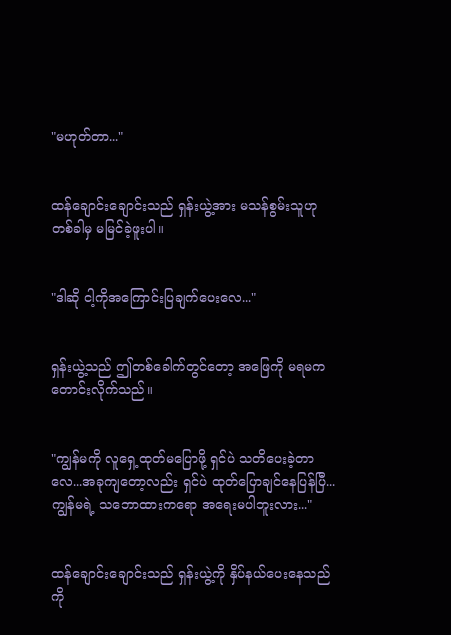"မဟုတ်တာ..."


ထန်ချောင်းချောင်းသည် ရှန်းယွဲ့အား မသန်စွမ်းသူဟု တစ်ခါမှ မမြင်ခဲ့ဖူးပါ။


"ဒါဆို ငါ့ကိုအကြောင်းပြချက်ပေးလေ..."


ရှန်းယွဲ့သည် ဤတစ်ခေါက်တွင်တော့ အဖြေကို မရမကတောင်းလိုက်သည်။


"ကျွန်မကို လူရှေ့ထုတ်မပြောဖို့ ရှင်ပဲ သတိပေးခဲ့တာလေ...အခုကျတော့လည်း ရှင်ပဲ ထုတ်ပြောချင်နေပြန်ပြီ...ကျွန်မရဲ့ သဘောထားကရော အရေးမပါဘူးလား..."


ထန်ချောင်းချောင်းသည် ရှန်းယွဲ့ကို နှိပ်နယ်ပေးနေသည်ကို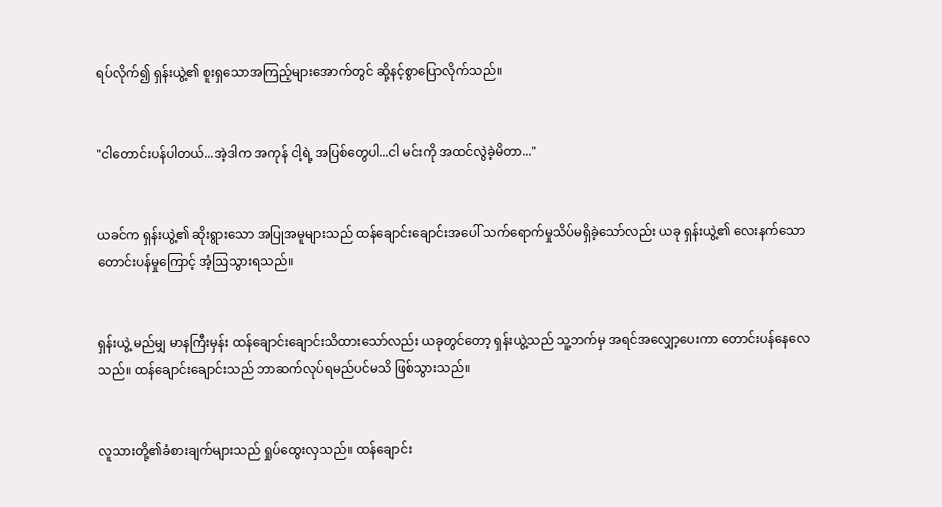ရပ်လိုက်၍ ရှန်းယွဲ့၏ စူးရှသောအကြည့်များအောက်တွင် ဆို့နင့်စွာပြောလိုက်သည်။


"ငါတောင်းပန်ပါတယ်...အဲ့ဒါက အကုန် ငါ့ရဲ့ အပြစ်တွေပါ...ငါ မင်းကို အထင်လွဲခဲ့မိတာ..."


ယခင်က ရှန်းယွဲ့၏ ဆိုးရွားသော အပြုအမူများသည် ထန်ချောင်းချောင်းအပေါ် သက်ရောက်မှုသိပ်မရှိခဲ့သော်လည်း ယခု ရှန်းယွဲ့၏ လေးနက်သော တောင်းပန်မှုကြောင့် အံ့ဩသွားရသည်။


ရှန်းယွဲ့ မည်မျှ မာနကြီးမှန်း ထန်ချောင်းချောင်းသိထားသော်လည်း ယခုတွင်တော့ ရှန်းယွဲ့သည် သူ့ဘက်မှ အရင်အလျှော့ပေးကာ တောင်းပန်နေလေသည်။ ထန်ချောင်းချောင်းသည် ဘာဆက်လုပ်ရမည်ပင်မသိ ဖြစ်သွားသည်။


လူသားတို့၏ခံစားချက်များသည် ရှုပ်ထွေးလှသည်။ ထန်ချောင်း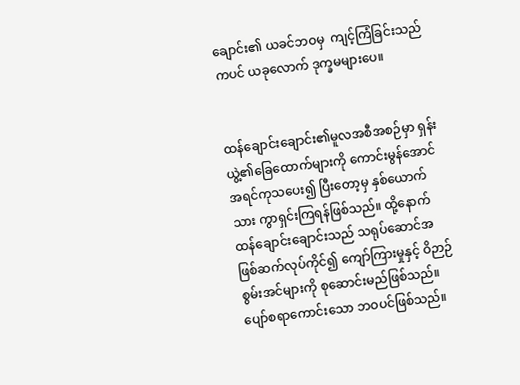ချောင်း၏ ယခင်ဘဝမှ  ကျင့်ကြံခြင်းသည်ကပင် ယခုလောက် ဒုက္ခမများပေ။


ထန်ချောင်းချောင်း၏မူလအစီအစဉ်မှာ ရှန်းယွဲ့၏ခြေထောက်များကို ကောင်းမွန်အောင် အရင်ကုသပေး၍ ပြီးတော့မှ နှစ်ယောက်သား ကွာရှင်းကြရန်ဖြစ်သည်။ ထို့နောက် ထန်ချောင်းချောင်းသည် သရုပ်ဆောင်အဖြစ်ဆက်လုပ်ကိုင်၍ ကျော်ကြားမှုနှင့် ဝိဉာဉ်စွမ်းအင်များကို စုဆောင်းမည်ဖြစ်သည်။ ပျော်စရာကောင်းသော ဘဝပင်ဖြစ်သည်။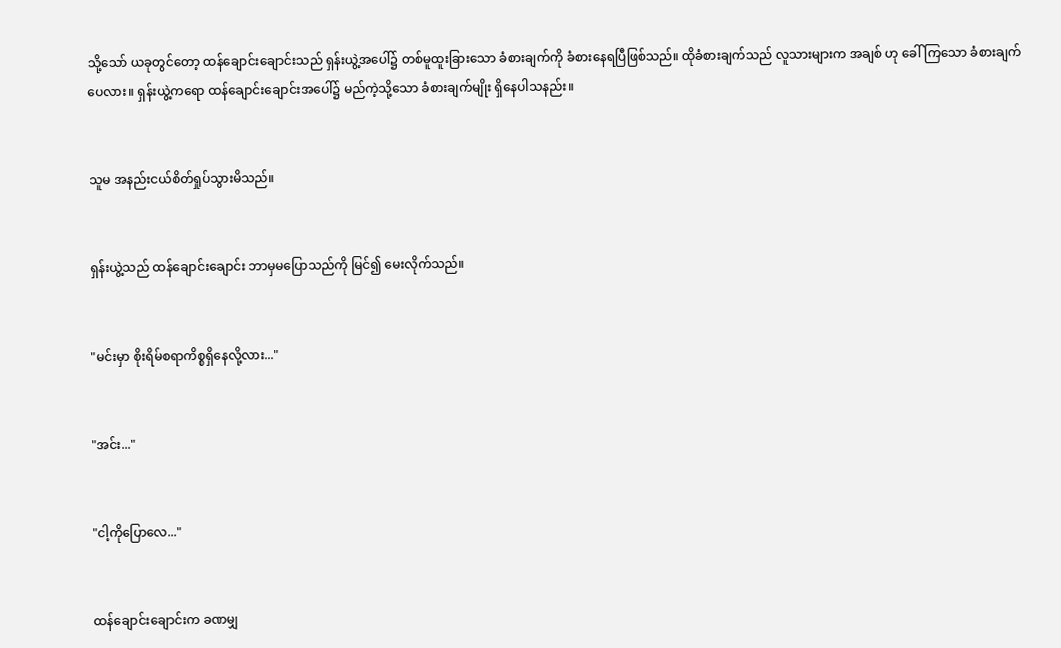သို့သော် ယခုတွင်တော့ ထန်ချောင်းချောင်းသည် ရှန်းယွဲ့အပေါ်၌ တစ်မူထူးခြားသော ခံစားချက်ကို ခံစားနေရပြီဖြစ်သည်။ ထိုခံစားချက်သည် လူသားများက အချစ် ဟု ခေါ်ကြသော ခံစားချက်ပေလား။ ရှန်းယွဲ့ကရော ထန်ချောင်းချောင်းအပေါ်၌ မည်ကဲ့သို့သော ခံစားချက်မျိုး ရှိနေပါသနည်း။


သူမ အနည်းငယ်စိတ်ရှုပ်သွားမိသည်။


ရှန်းယွဲ့သည် ထန်ချောင်းချောင်း ဘာမှမပြောသည်ကို မြင်၍ မေးလိုက်သည်။


"မင်းမှာ စိုးရိမ်စရာကိစ္စရှိနေလို့လား..."


"အင်း..."


"ငါ့ကိုပြောလေ..."


ထန်ချောင်းချောင်းက ခဏမျှ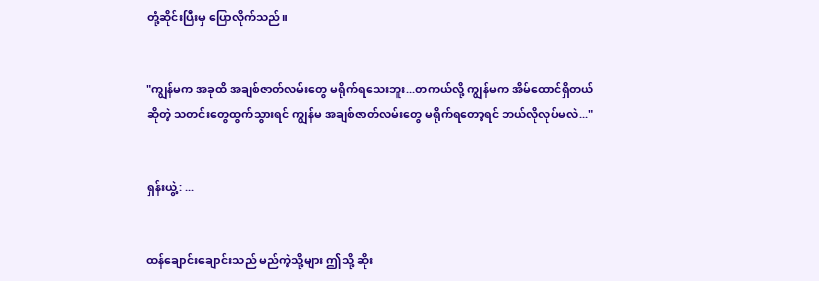တုံ့ဆိုင်းပြီးမှ ပြောလိုက်သည်။


"ကျွန်မက အခုထိ အချစ်ဇာတ်လမ်းတွေ မရိုက်ရသေးဘူး...တကယ်လို့ ကျွန်မက အိမ်ထောင်ရှိတယ်ဆိုတဲ့ သတင်းတွေထွက်သွားရင် ကျွန်မ အချစ်ဇာတ်လမ်းတွေ မရိုက်ရတော့ရင် ဘယ်လိုလုပ်မလဲ..."


ရှန်းယွဲ့: ...


ထန်ချောင်းချောင်းသည် မည်ကဲ့သို့များ ဤသို့ ဆိုး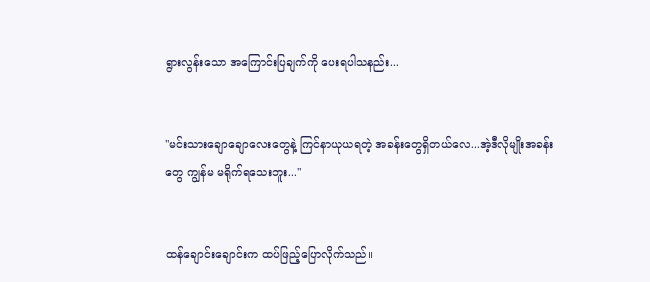ရွားလွန်းသော အကြောင်းပြချက်ကို ပေးရပါသနည်း...


"မင်းသားချောချောလေးတွေနဲ့ ကြင်နာယုယရတဲ့ အခန်းတွေရှိတယ်လေ...အဲ့ဒီလိုမျိုးအခန်းတွေ ကျွန်မ မရိုက်ရသေးဘူး..."


ထန်ချောင်းချောင်းက ထပ်ဖြည့်ပြောလိုက်သည်။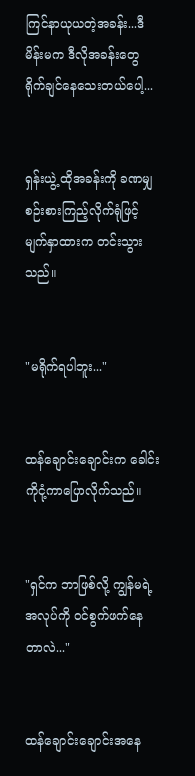ကြင်နာယုယတဲ့အခန်း...ဒီမိန်းမက ဒီလိုအခန်း‌တွေ ရိုက်ချင်နေသေးတယ်ပေါ့...


ရှန်းယွဲ့ ထိုအခန်းကို ခဏမျှစဉ်းစားကြည့်လိုက်ရုံဖြင့် မျက်နှာထားက တင်းသွားသည်။


"မရိုက်ရပါဘူး..."


ထန်ချောင်းချောင်းက ခေါင်းကိုငုံ့ကာပြောလိုက်သည်။


"ရှင်က ဘာဖြစ်လို့ ကျွန်မရဲ့အလုပ်ကို ဝင်စွက်ဖက်နေတာလဲ..."


ထန်ချောင်းချောင်းအနေ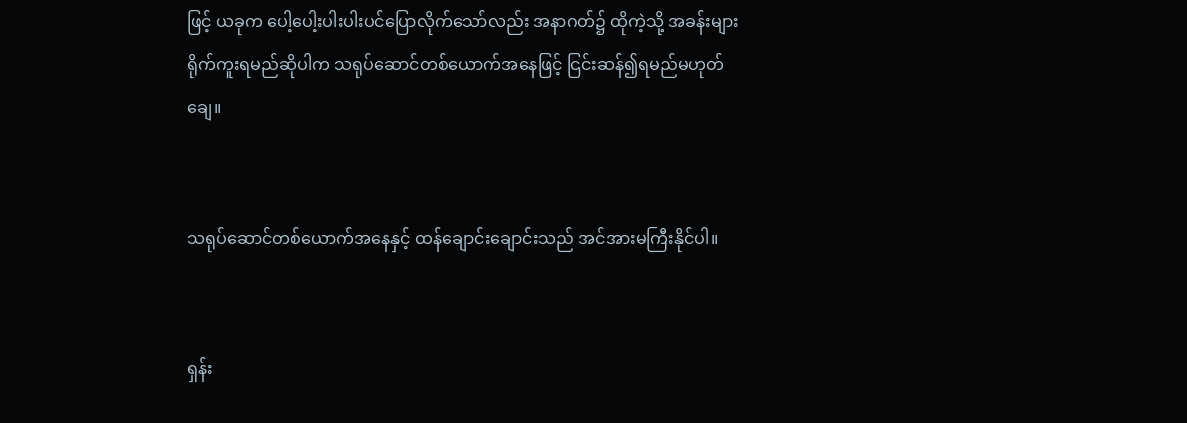ဖြင့် ယခုက ပေါ့ပေါ့းပါးပါးပင်ပြောလိုက်သော်လည်း အနာဂတ်၌ ထိုကဲ့သို့ အခန်းများရိုက်ကူးရမည်ဆိုပါက သရုပ်ဆောင်တစ်ယောက်အနေဖြင့် ငြင်းဆန်၍ရမည်မဟုတ်ချေ။


သရုပ်ဆောင်တစ်ယောက်အနေနှင့် ထန်ချောင်းချောင်းသည် အင်အားမကြီးနိုင်ပါ။


ရှန်း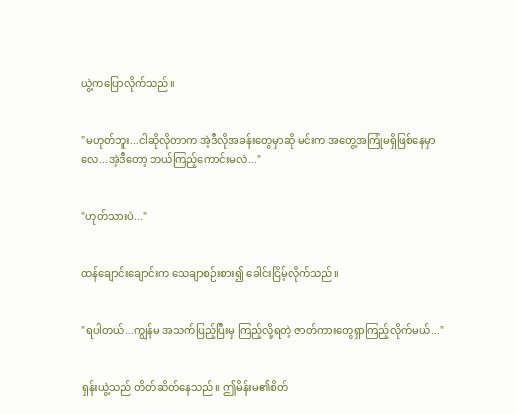ယွဲ့ကပြောလိုက်သည်။


"မဟုတ်ဘူး...ငါဆိုလိုတာက အဲ့ဒီလိုအခန်းတွေမှာဆို မင်းက အတွေ့အကြုံမရှိဖြစ်နေမှာလေ...အဲ့ဒီတော့ ဘယ်ကြည့်ကောင်းမလဲ..."


"ဟုတ်သားပဲ..."


ထန်ချောင်းချောင်းက သေချာစဉ်းစား၍ ခေါင်းငြိမ့်လိုက်သည်။


"ရပါတယ်...ကျွန်မ အသက်ပြည့်ပြီးမှ ကြည့်လို့ရတဲ့ ဇာတ်ကားတွေရှာကြည့်လိုက်မယ်..."


ရှန်းယွဲ့သည် တိတ်ဆိတ်နေသည်။ ဤမိန်းမ၏စိတ်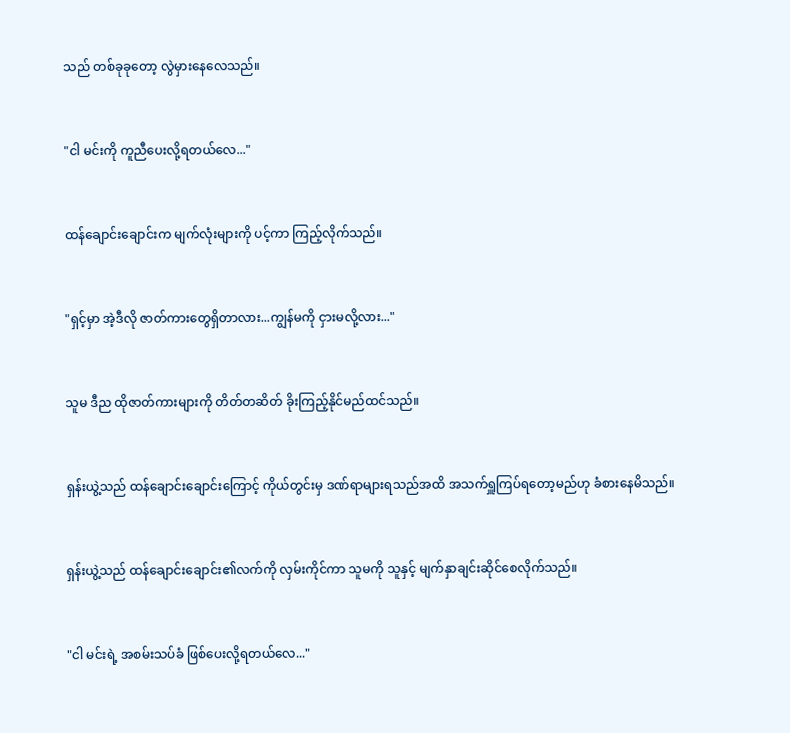သည် တစ်ခုခုတော့ လွဲမှားနေလေသည်။


"ငါ မင်းကို ကူညီပေးလို့ရတယ်လေ..."


ထန်ချောင်းချောင်းက မျက်လုံးများကို ပင့်ကာ ကြည့်လိုက်သည်။


"ရှင့်မှာ အဲ့ဒီလို ဇာတ်ကားတွေရှိတာလား...ကျွန်မကို ငှားမလို့လား..."


သူမ ဒီည ထိုဇာတ်ကားများကို တိတ်တဆိတ် ခိုးကြည့်နိုင်မည်ထင်သည်။


ရှန်းယွဲ့သည် ထန်ချောင်းချောင်းကြောင့် ကိုယ်တွင်းမှ ဒဏ်ရာများရသည်အထိ အသက်ရှူကြပ်ရတော့မည်ဟု ခံစားနေမိသည်။


ရှန်းယွဲ့သည် ထန်ချောင်းချောင်း၏လက်ကို လှမ်းကိုင်ကာ သူမကို သူနှင့် မျက်နှာချင်းဆိုင်စေလိုက်သည်။


"ငါ မင်းရဲ့ အစမ်းသပ်ခံ ဖြစ်ပေးလို့ရတယ်လေ..."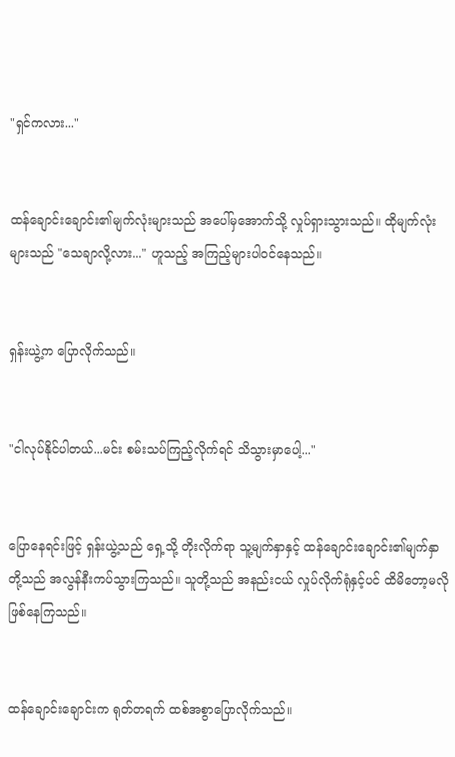"ရှင်ကလား..."


ထန်ချောင်းချောင်း၏မျက်လုံးများသည် အပေါ်မှအောက်သို့ လှုပ်ရှားသွားသည်။ ထိုမျက်လုံးများသည် "သေချာလို့လား..." ဟူသည့် အကြည့်များပါဝင်နေသည်။


ရှန်းယွဲ့က ပြောလိုက်သည်။


"ငါလုပ်နိုင်ပါတယ်...မင်း စမ်းသပ်ကြည့်လိုက်ရင် သိသွားမှာပေါ့..."


ပြောနေရင်းဖြင့် ရှန်းယွဲ့သည် ရှေ့သို့ တိုးလိုက်ရာ သူ့မျက်နှာနှင့် ထန်ချောင်းချောင်း၏မျက်နှာတို့သည် အလွန်နီးကပ်သွားကြသည်။ သူတို့သည် အနည်းငယ် လှုပ်လိုက်ရုံနှင့်ပင် ထိမိတော့မလိုဖြစ်နေကြသည်။


ထန်ချောင်းချောင်းက ရုတ်တရက် ထစ်အစွာပြောလိုက်သည်။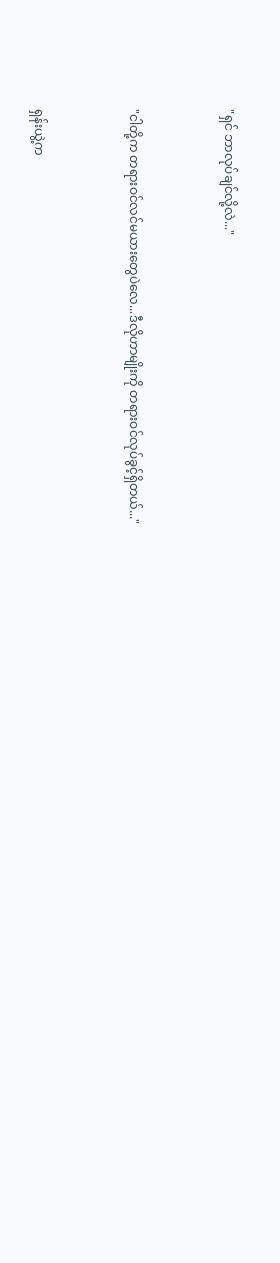"ရှင် ဘာလုပ်ချင်လို့လဲ..."


"ငါတို့က တရားဝင်လင်မယားတွေပဲလေ...ဒီလိုဟာမျိုးကို တရားဝင်လုပ်ခွင့်ရှိတယ်..."


ရှန်းယွဲ့က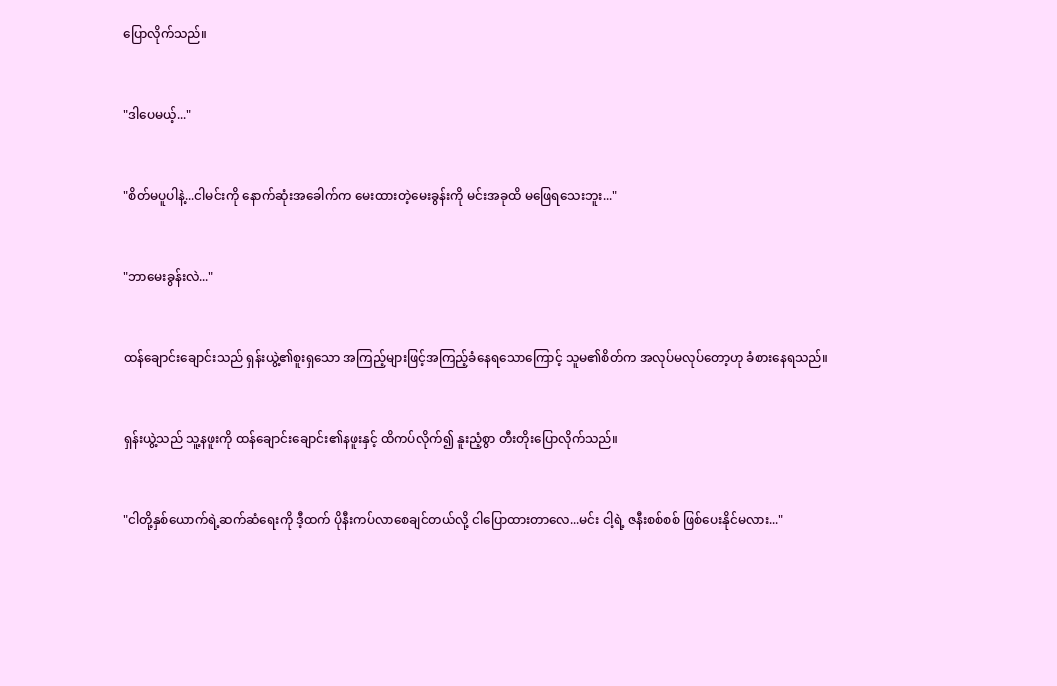ပြောလိုက်သည်။


"ဒါပေမယ့်..."


"စိတ်မပူပါနဲ့...ငါမင်းကို နောက်ဆုံးအခေါက်က မေးထားတဲ့မေးခွန်းကို မင်းအခုထိ မဖြေရသေးဘူး..."


"ဘာမေးခွန်းလဲ..."


ထန်ချောင်းချောင်းသည် ရှန်းယွဲ့၏စူးရှသော အကြည့်များဖြင့်အကြည့်ခံနေရသောကြောင့် သူမ၏စိတ်က အလုပ်မလုပ်တော့ဟု ခံစားနေရသည်။


ရှန်းယွဲ့သည် သူ့နဖူးကို ထန်ချောင်းချောင်း၏နဖူးနှင့် ထိကပ်လိုက်၍ နူးညံ့စွာ တီးတိုးပြောလိုက်သည်။


"ငါတို့နှစ်ယောက်ရဲ့ဆက်ဆံရေးကို ဒီ့ထက် ပိုနီးကပ်လာစေချင်တယ်လို့ ငါပြောထားတာလေ...မင်း ငါ့ရဲ့ ဇနီးစစ်စစ် ဖြစ်ပေးနိုင်မလား..."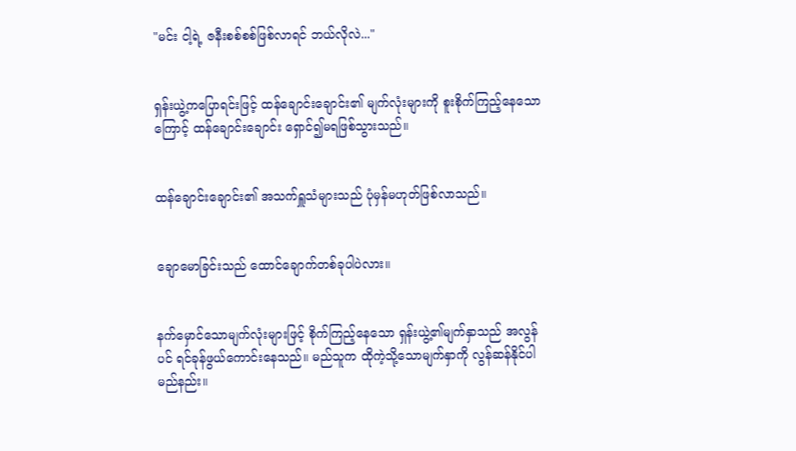"မင်း ငါ့ရဲ့ ဇနီးစစ်စစ်ဖြစ်လာရင် ဘယ်လိုလဲ..."


ရှန်းယွဲ့‌ကပြောရင်းဖြင့် ထန်ချောင်းချောင်း၏ မျက်လုံးများကို စူးစိုက်ကြည့်နေသောကြောင့် ထန်ချောင်းချောင်း ရှောင်၍မရဖြစ်သွားသည်။


ထန်ချောင်းချောင်း၏ အသက်ရှူသံများသည် ပုံမှန်မဟုတ်ဖြစ်လာသည်။


ချောမောခြင်းသည် ထောင်ချောက်တစ်ခုပါပဲလား။


နက်မှောင်သောမျက်လုံးများဖြင့် စိုက်ကြည့်နေသော ရှန်းယွဲ့၏မျက်နှာသည် အလွန်ပင် ရင်ခုန်ဖွယ်ကောင်းနေသည်။ မည်သူက ထိုကဲ့သို့သောမျက်နှာကို လွန်ဆန်နိုင်ပါမည်နည်း။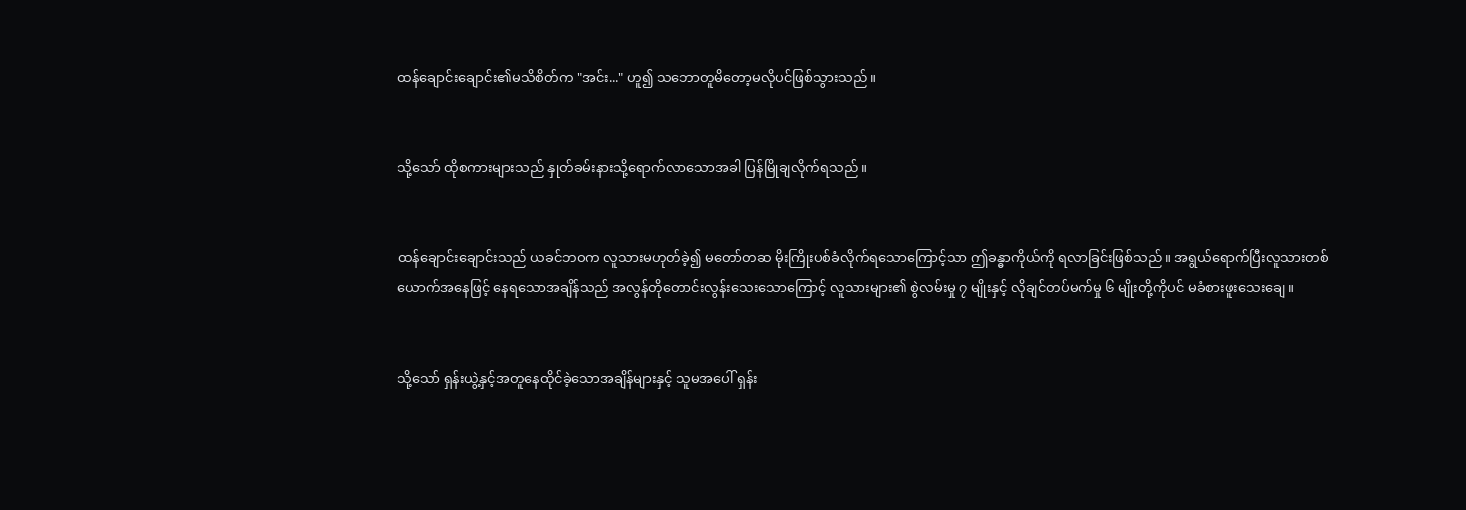ထန်ချောင်းချောင်း၏မသိစိတ်က "အင်း..." ဟူ၍ သဘောတူမိတော့မလိုပင်ဖြစ်သွားသည်။


သို့သော် ထိုစကားများသည် နှုတ်ခမ်းနားသို့ရောက်လာသောအခါ ပြန်မြိုချလိုက်ရသည်။


ထန်ချောင်းချောင်းသည် ယခင်ဘဝက လူသားမဟုတ်ခဲ့၍ မတော်တဆ မိုးကြိုးပစ်ခံလိုက်ရသောကြောင့်သာ ဤခန္ဓာကိုယ်ကို ရလာခြင်းဖြစ်သည်။ အရွယ်ရောက်ပြီးလူသားတစ်ယောက်အနေဖြင့် နေရသောအချိန်သည် အလွန်တိုတောင်းလွန်းသေးသောကြောင့် လူသားများ၏ စွဲလမ်းမှု ၇ မျိုးနှင့် လိုချင်တပ်မက်မှု ၆ မျိုးတို့ကိုပင် မခံစားဖူးသေးချေ။


သို့သော် ရှန်းယွဲ့နှင့်အတူနေထိုင်ခဲ့‌သောအချိန်များနှင့် သူမအပေါ် ရှန်း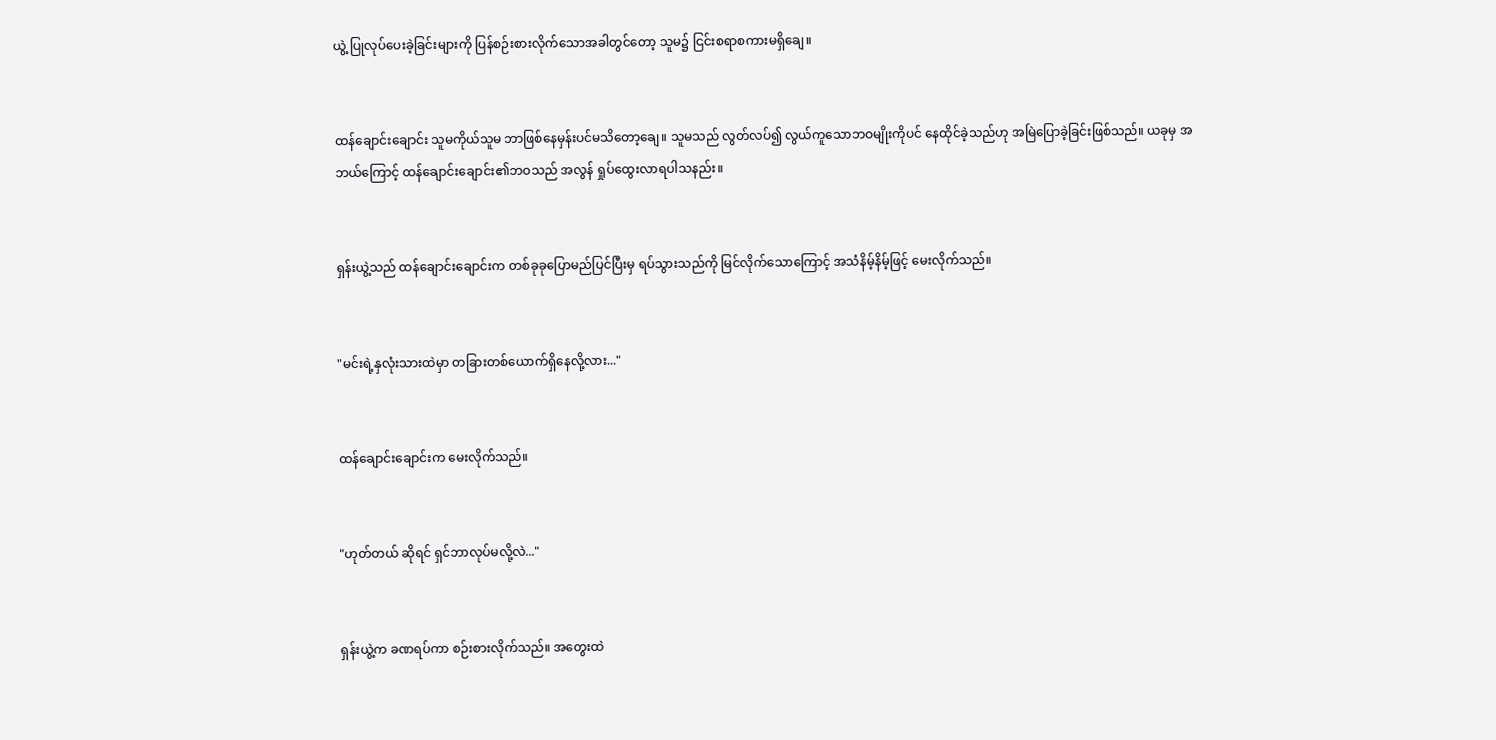ယွဲ့ ပြုလုပ်ပေးခဲ့ခြင်းများကို ပြန်စဉ်းစားလိုက်သောအခါတွင်တော့ သူမ၌ ငြင်းစရာစကားမရှိချေ။


ထန်ချောင်းချောင်း သူမကိုယ်သူမ ဘာဖြစ်နေမှန်းပင်မသိတော့ချေ။ သူမသည် လွတ်လပ်၍ လွယ်ကူသောဘဝမျိုးကိုပင် နေထိုင်ခဲ့သည်ဟု အမြဲပြောခဲ့ခြင်းဖြစ်သည်။ ယခုမှ အဘယ်ကြောင့် ထန်ချောင်းချောင်း၏ဘဝသည် အလွန် ရှုပ်ထွေးလာရပါသနည်း။


ရှန်းယွဲ့သည် ထန်ချောင်းချောင်းက တစ်ခုခုပြောမည်ပြင်ပြီးမှ ရပ်သွားသည်ကို မြင်လိုက်သောကြောင့် အသံနိမ့်နိမ့်ဖြင့် မေးလိုက်သည်။


"မင်းရဲ့နှလုံးသားထဲမှာ တခြားတစ်ယောက်ရှိနေလို့လား..."


ထန်ချောင်းချောင်းက မေးလိုက်သည်။


"ဟုတ်တယ် ဆိုရင် ရှင်ဘာလုပ်မလို့လဲ..."


ရှန်းယွဲ့က ခဏရပ်ကာ စဉ်းစားလိုက်သည်။ အတွေးထဲ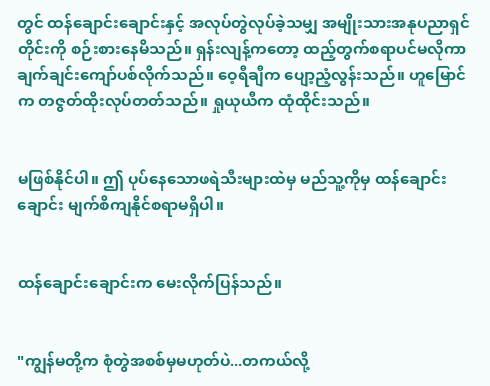တွင် ထန်ချောင်းချောင်းနှင့် အလုပ်တွဲလုပ်ခဲ့သမျှ အမျိုးသားအနုပညာရှင်တိုင်းကို စဉ်းစားနေမိသည်။ ရှန်းလျန့်ကတော့ ထည့်တွက်စရာပင်မလိုကာ ချက်ချင်းကျော်ပစ်လိုက်သည်။ ဝေ့ရီချီက ပျော့ညံ့လွန်းသည်။ ဟူမြောင်က တဇွတ်ထိုးလုပ်တတ်သည်။ ရှုယုယီက ထုံထိုင်းသည်။


မဖြစ်နိုင်ပါ။ ဤ ပုပ်နေသောဖရဲသီးများထဲမှ မည်သူ့ကိုမှ ထန်ချောင်းချောင်း မျက်စိကျနိုင်စရာမရှိပါ။


ထန်ချောင်းချောင်းက မေးလိုက်ပြန်သည်။


"ကျွန်မတို့က စုံတွဲအစစ်မှမဟုတ်ပဲ...တကယ်လို့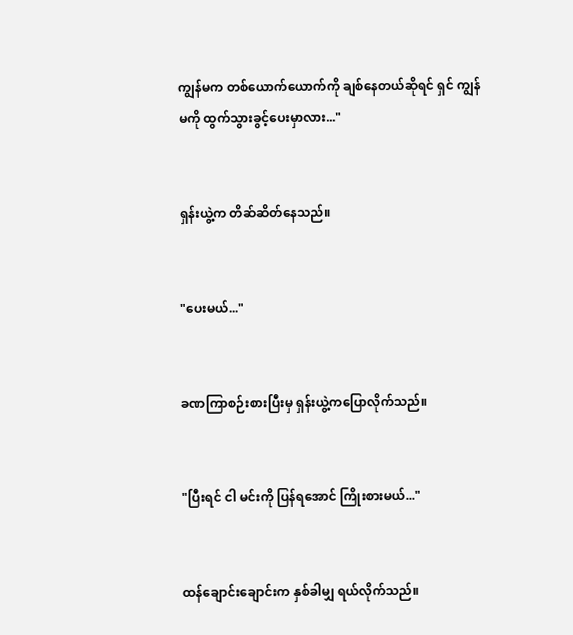ကျွန်မက တစ်ယောက်ယောက်ကို ချစ်နေတယ်ဆိုရင် ရှင် ကျွန်မကို ထွက်သွားခွင့်ပေးမှာလား..."


ရှန်းယွဲ့က တိဆ်ဆိတ်နေသည်။


"ပေးမယ်..."


ခဏကြာစဉ်းစားပြီးမှ ရှန်းယွဲ့ကပြောလိုက်သည်။


"ပြီးရင် ငါ မင်းကို ပြန်ရအောင် ကြိုးစားမယ်..."


ထန်ချောင်းချောင်းက နှစ်ခါမျှ ရယ်လိုက်သည်။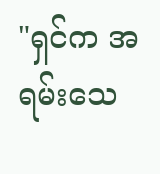"ရှင်က အရမ်းသေ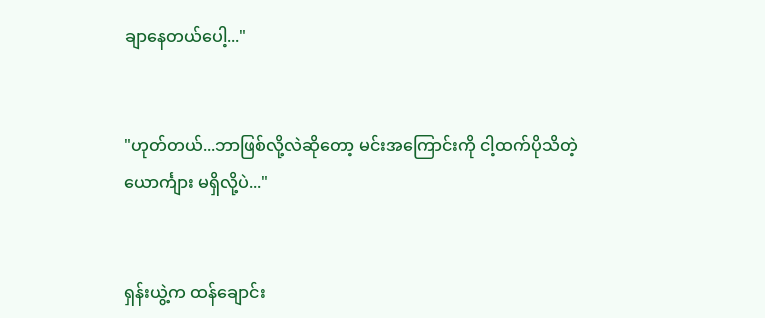ချာနေတယ်ပေါ့..."


"ဟုတ်တယ်...ဘာဖြစ်လို့လဲဆိုတော့ မင်းအကြောင်းကို ငါ့ထက်ပိုသိတဲ့ ယောင်္ကျား မရှိလို့ပဲ..."


ရှန်းယွဲ့က ထန်ချောင်း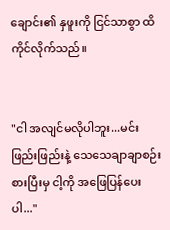ချောင်း၏ နှဖူးကို ငြင်သာစွာ ထိကိုင်လိုက်သည်။


"ငါ အလျင်မလိုပါဘူး...မင်း ဖြည်းဖြည်းနဲ့ သေသေချာချာစဉ်းစားပြီးမှ ငါ့ကို အဖြေပြန်ပေးပါ..."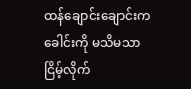ထန်ချောင်းချောင်းက ခေါင်းကို မသိမသာ ငြိမ့်လိုက်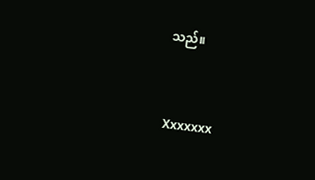သည်။


Xxxxxxx